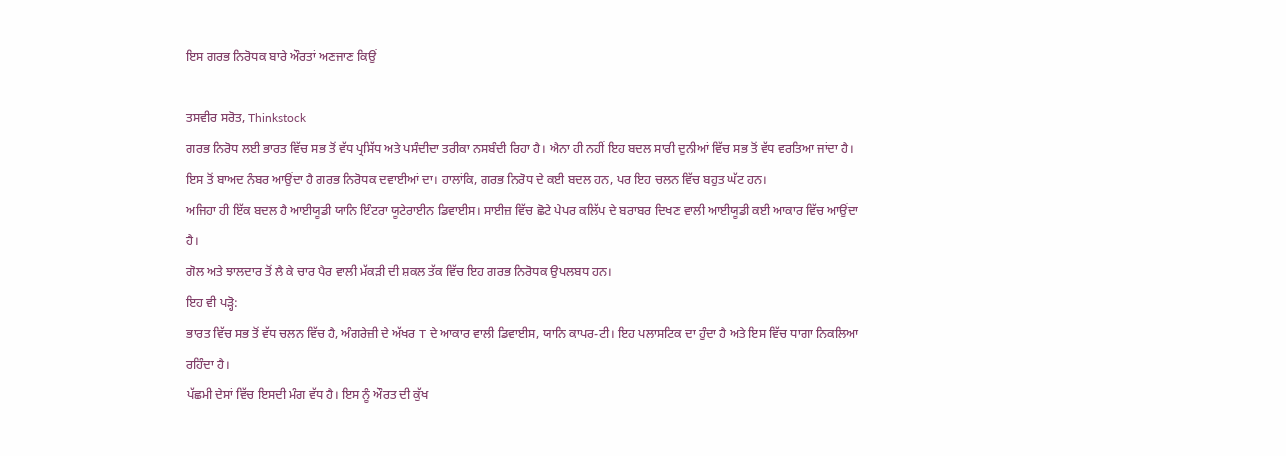ਇਸ ਗਰਭ ਨਿਰੋਧਕ ਬਾਰੇ ਔਰਤਾਂ ਅਣਜਾਣ ਕਿਉਂ

ਤਸਵੀਰ ਸਰੋਤ, Thinkstock
ਗਰਭ ਨਿਰੋਧ ਲਈ ਭਾਰਤ ਵਿੱਚ ਸਭ ਤੋਂ ਵੱਧ ਪ੍ਰਸਿੱਧ ਅਤੇ ਪਸੰਦੀਦਾ ਤਰੀਕਾ ਨਸਬੰਦੀ ਰਿਹਾ ਹੈ। ਐਨਾ ਹੀ ਨਹੀਂ ਇਹ ਬਦਲ ਸਾਰੀ ਦੁਨੀਆਂ ਵਿੱਚ ਸਭ ਤੋਂ ਵੱਧ ਵਰਤਿਆ ਜਾਂਦਾ ਹੈ। ਇਸ ਤੋਂ ਬਾਅਦ ਨੰਬਰ ਆਉਂਦਾ ਹੈ ਗਰਭ ਨਿਰੋਧਕ ਦਵਾਈਆਂ ਦਾ। ਹਾਲਾਂਕਿ, ਗਰਭ ਨਿਰੋਧ ਦੇ ਕਈ ਬਦਲ ਹਨ, ਪਰ ਇਹ ਚਲਨ ਵਿੱਚ ਬਹੁਤ ਘੱਟ ਹਨ।
ਅਜਿਹਾ ਹੀ ਇੱਕ ਬਦਲ ਹੈ ਆਈਯੂਡੀ ਯਾਨਿ ਇੰਟਰਾ ਯੂਟੇਰਾਈਨ ਡਿਵਾਈਸ। ਸਾਈਜ਼ ਵਿੱਚ ਛੋਟੇ ਪੇਪਰ ਕਲਿੱਪ ਦੇ ਬਰਾਬਰ ਦਿਖਣ ਵਾਲੀ ਆਈਯੂਡੀ ਕਈ ਆਕਾਰ ਵਿੱਚ ਆਉਂਦਾ ਹੈ।
ਗੋਲ ਅਤੇ ਝਾਲਦਾਰ ਤੋਂ ਲੈ ਕੇ ਚਾਰ ਪੈਰ ਵਾਲੀ ਮੱਕੜੀ ਦੀ ਸ਼ਕਲ ਤੱਕ ਵਿੱਚ ਇਹ ਗਰਭ ਨਿਰੋਧਕ ਉਪਲਬਧ ਹਨ।
ਇਹ ਵੀ ਪੜ੍ਹੋ:
ਭਾਰਤ ਵਿੱਚ ਸਭ ਤੋਂ ਵੱਧ ਚਲਨ ਵਿੱਚ ਹੈ, ਅੰਗਰੇਜ਼ੀ ਦੇ ਅੱਖਰ T ਦੇ ਆਕਾਰ ਵਾਲੀ ਡਿਵਾਈਸ, ਯਾਨਿ ਕਾਪਰ-ਟੀ। ਇਹ ਪਲਾਸਟਿਕ ਦਾ ਹੁੰਦਾ ਹੈ ਅਤੇ ਇਸ ਵਿੱਚ ਧਾਗਾ ਨਿਕਲਿਆ ਰਹਿੰਦਾ ਹੈ।
ਪੱਛਮੀ ਦੇਸਾਂ ਵਿੱਚ ਇਸਦੀ ਮੰਗ ਵੱਧ ਹੈ। ਇਸ ਨੂੰ ਔਰਤ ਦੀ ਕੁੱਖ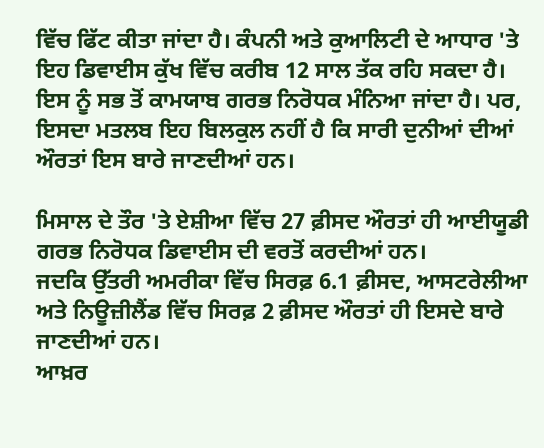ਵਿੱਚ ਫਿੱਟ ਕੀਤਾ ਜਾਂਦਾ ਹੈ। ਕੰਪਨੀ ਅਤੇ ਕੁਆਲਿਟੀ ਦੇ ਆਧਾਰ 'ਤੇ ਇਹ ਡਿਵਾਈਸ ਕੁੱਖ ਵਿੱਚ ਕਰੀਬ 12 ਸਾਲ ਤੱਕ ਰਹਿ ਸਕਦਾ ਹੈ।
ਇਸ ਨੂੰ ਸਭ ਤੋਂ ਕਾਮਯਾਬ ਗਰਭ ਨਿਰੋਧਕ ਮੰਨਿਆ ਜਾਂਦਾ ਹੈ। ਪਰ, ਇਸਦਾ ਮਤਲਬ ਇਹ ਬਿਲਕੁਲ ਨਹੀਂ ਹੈ ਕਿ ਸਾਰੀ ਦੁਨੀਆਂ ਦੀਆਂ ਔਰਤਾਂ ਇਸ ਬਾਰੇ ਜਾਣਦੀਆਂ ਹਨ।

ਮਿਸਾਲ ਦੇ ਤੌਰ 'ਤੇ ਏਸ਼ੀਆ ਵਿੱਚ 27 ਫ਼ੀਸਦ ਔਰਤਾਂ ਹੀ ਆਈਯੂਡੀ ਗਰਭ ਨਿਰੋਧਕ ਡਿਵਾਈਸ ਦੀ ਵਰਤੋਂ ਕਰਦੀਆਂ ਹਨ।
ਜਦਕਿ ਉੱਤਰੀ ਅਮਰੀਕਾ ਵਿੱਚ ਸਿਰਫ਼ 6.1 ਫ਼ੀਸਦ, ਆਸਟਰੇਲੀਆ ਅਤੇ ਨਿਊਜ਼ੀਲੈਂਡ ਵਿੱਚ ਸਿਰਫ਼ 2 ਫ਼ੀਸਦ ਔਰਤਾਂ ਹੀ ਇਸਦੇ ਬਾਰੇ ਜਾਣਦੀਆਂ ਹਨ।
ਆਖ਼ਰ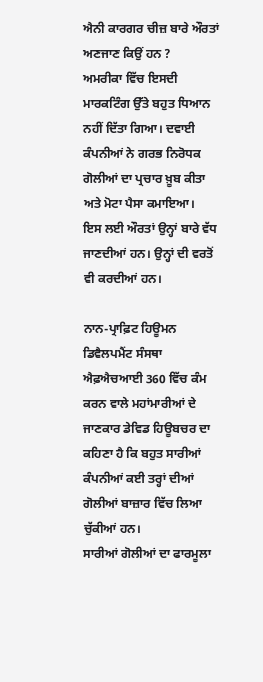ਐਨੀ ਕਾਰਗਰ ਚੀਜ਼ ਬਾਰੇ ਔਰਤਾਂ ਅਣਜਾਣ ਕਿਉਂ ਹਨ ?
ਅਮਰੀਕਾ ਵਿੱਚ ਇਸਦੀ ਮਾਰਕਟਿੰਗ ਉੱਤੇ ਬਹੁਤ ਧਿਆਨ ਨਹੀਂ ਦਿੱਤਾ ਗਿਆ। ਦਵਾਈ ਕੰਪਨੀਆਂ ਨੇ ਗਰਭ ਨਿਰੋਧਕ ਗੋਲੀਆਂ ਦਾ ਪ੍ਰਚਾਰ ਖ਼ੂਬ ਕੀਤਾ ਅਤੇ ਮੋਟਾ ਪੈਸਾ ਕਮਾਇਆ।
ਇਸ ਲਈ ਔਰਤਾਂ ਉਨ੍ਹਾਂ ਬਾਰੇ ਵੱਧ ਜਾਣਦੀਆਂ ਹਨ। ਉਨ੍ਹਾਂ ਦੀ ਵਰਤੋਂ ਵੀ ਕਰਦੀਆਂ ਹਨ।

ਨਾਨ-ਪ੍ਰਾਫ਼ਿਟ ਹਿਊਮਨ ਡਿਵੈਲਪਮੈਂਟ ਸੰਸਥਾ ਐਫ਼ਐਚਆਈ 360 ਵਿੱਚ ਕੰਮ ਕਰਨ ਵਾਲੇ ਮਹਾਂਮਾਰੀਆਂ ਦੇ ਜਾਣਕਾਰ ਡੇਵਿਡ ਹਿਊਬਚਰ ਦਾ ਕਹਿਣਾ ਹੈ ਕਿ ਬਹੁਤ ਸਾਰੀਆਂ ਕੰਪਨੀਆਂ ਕਈ ਤਰ੍ਹਾਂ ਦੀਆਂ ਗੋਲੀਆਂ ਬਾਜ਼ਾਰ ਵਿੱਚ ਲਿਆ ਚੁੱਕੀਆਂ ਹਨ।
ਸਾਰੀਆਂ ਗੋਲੀਆਂ ਦਾ ਫਾਰਮੂਲਾ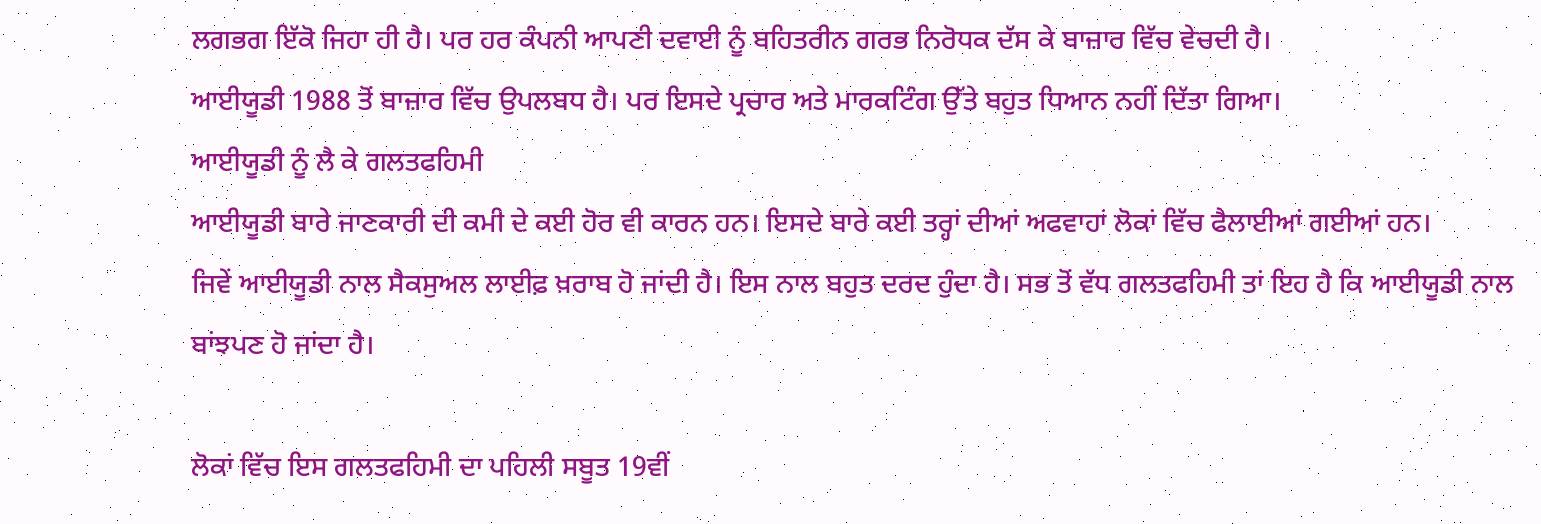ਲਗਭਗ ਇੱਕੋ ਜਿਹਾ ਹੀ ਹੈ। ਪਰ ਹਰ ਕੰਪਨੀ ਆਪਣੀ ਦਵਾਈ ਨੂੰ ਬਹਿਤਰੀਨ ਗਰਭ ਨਿਰੋਧਕ ਦੱਸ ਕੇ ਬਾਜ਼ਾਰ ਵਿੱਚ ਵੇਚਦੀ ਹੈ।
ਆਈਯੂਡੀ 1988 ਤੋਂ ਬਾਜ਼ਾਰ ਵਿੱਚ ਉਪਲਬਧ ਹੈ। ਪਰ ਇਸਦੇ ਪ੍ਰਚਾਰ ਅਤੇ ਮਾਰਕਟਿੰਗ ਉੱਤੇ ਬਹੁਤ ਧਿਆਨ ਨਹੀਂ ਦਿੱਤਾ ਗਿਆ।
ਆਈਯੂਡੀ ਨੂੰ ਲੈ ਕੇ ਗਲਤਫਹਿਮੀ
ਆਈਯੂਡੀ ਬਾਰੇ ਜਾਣਕਾਰੀ ਦੀ ਕਮੀ ਦੇ ਕਈ ਹੋਰ ਵੀ ਕਾਰਨ ਹਨ। ਇਸਦੇ ਬਾਰੇ ਕਈ ਤਰ੍ਹਾਂ ਦੀਆਂ ਅਫਵਾਹਾਂ ਲੋਕਾਂ ਵਿੱਚ ਫੈਲਾਈਆਂ ਗਈਆਂ ਹਨ।
ਜਿਵੇਂ ਆਈਯੂਡੀ ਨਾਲ ਸੈਕਸੁਅਲ ਲਾਈਫ਼ ਖ਼ਰਾਬ ਹੋ ਜਾਂਦੀ ਹੈ। ਇਸ ਨਾਲ ਬਹੁਤ ਦਰਦ ਹੁੰਦਾ ਹੈ। ਸਭ ਤੋਂ ਵੱਧ ਗਲਤਫਹਿਮੀ ਤਾਂ ਇਹ ਹੈ ਕਿ ਆਈਯੂਡੀ ਨਾਲ ਬਾਂਝਪਣ ਹੋ ਜਾਂਦਾ ਹੈ।

ਲੋਕਾਂ ਵਿੱਚ ਇਸ ਗਲਤਫਹਿਮੀ ਦਾ ਪਹਿਲੀ ਸਬੂਤ 19ਵੀਂ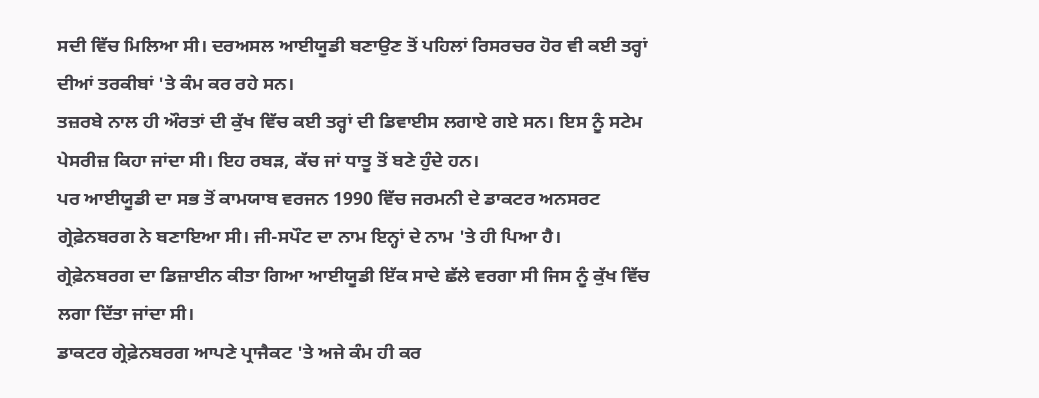ਸਦੀ ਵਿੱਚ ਮਿਲਿਆ ਸੀ। ਦਰਅਸਲ ਆਈਯੂਡੀ ਬਣਾਉਣ ਤੋਂ ਪਹਿਲਾਂ ਰਿਸਰਚਰ ਹੋਰ ਵੀ ਕਈ ਤਰ੍ਹਾਂ ਦੀਆਂ ਤਰਕੀਬਾਂ 'ਤੇ ਕੰਮ ਕਰ ਰਹੇ ਸਨ।
ਤਜ਼ਰਬੇ ਨਾਲ ਹੀ ਔਰਤਾਂ ਦੀ ਕੁੱਖ ਵਿੱਚ ਕਈ ਤਰ੍ਹਾਂ ਦੀ ਡਿਵਾਈਸ ਲਗਾਏ ਗਏ ਸਨ। ਇਸ ਨੂੰ ਸਟੇਮ ਪੇਸਰੀਜ਼ ਕਿਹਾ ਜਾਂਦਾ ਸੀ। ਇਹ ਰਬੜ, ਕੱਚ ਜਾਂ ਧਾਤੂ ਤੋਂ ਬਣੇ ਹੁੰਦੇ ਹਨ।
ਪਰ ਆਈਯੂਡੀ ਦਾ ਸਭ ਤੋਂ ਕਾਮਯਾਬ ਵਰਜਨ 1990 ਵਿੱਚ ਜਰਮਨੀ ਦੇ ਡਾਕਟਰ ਅਨਸਰਟ ਗ੍ਰੇਫ਼ੇਨਬਰਗ ਨੇ ਬਣਾਇਆ ਸੀ। ਜੀ-ਸਪੌਟ ਦਾ ਨਾਮ ਇਨ੍ਹਾਂ ਦੇ ਨਾਮ 'ਤੇ ਹੀ ਪਿਆ ਹੈ।
ਗ੍ਰੇਫ਼ੇਨਬਰਗ ਦਾ ਡਿਜ਼ਾਈਨ ਕੀਤਾ ਗਿਆ ਆਈਯੂਡੀ ਇੱਕ ਸਾਦੇ ਛੱਲੇ ਵਰਗਾ ਸੀ ਜਿਸ ਨੂੰ ਕੁੱਖ ਵਿੱਚ ਲਗਾ ਦਿੱਤਾ ਜਾਂਦਾ ਸੀ।
ਡਾਕਟਰ ਗ੍ਰੇਫ਼ੇਨਬਰਗ ਆਪਣੇ ਪ੍ਰਾਜੈਕਟ 'ਤੇ ਅਜੇ ਕੰਮ ਹੀ ਕਰ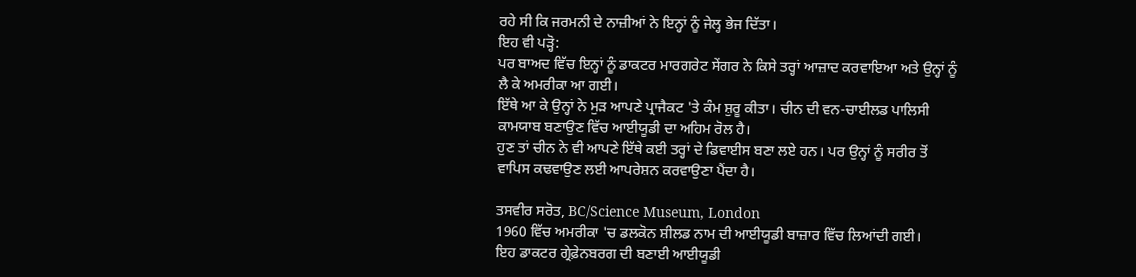ਰਹੇ ਸੀ ਕਿ ਜਰਮਨੀ ਦੇ ਨਾਜ਼ੀਆਂ ਨੇ ਇਨ੍ਹਾਂ ਨੂੰ ਜੇਲ੍ਹ ਭੇਜ ਦਿੱਤਾ।
ਇਹ ਵੀ ਪੜ੍ਹੋ:
ਪਰ ਬਾਅਦ ਵਿੱਚ ਇਨ੍ਹਾਂ ਨੂੰ ਡਾਕਟਰ ਮਾਰਗਰੇਟ ਸੇਂਗਰ ਨੇ ਕਿਸੇ ਤਰ੍ਹਾਂ ਆਜ਼ਾਦ ਕਰਵਾਇਆ ਅਤੇ ਉਨ੍ਹਾਂ ਨੂੰ ਲੈ ਕੇ ਅਮਰੀਕਾ ਆ ਗਈ।
ਇੱਥੇ ਆ ਕੇ ਉਨ੍ਹਾਂ ਨੇ ਮੁੜ ਆਪਣੇ ਪ੍ਰਾਜੈਕਟ 'ਤੇ ਕੰਮ ਸ਼ੁਰੂ ਕੀਤਾ। ਚੀਨ ਦੀ ਵਨ-ਚਾਈਲਡ ਪਾਲਿਸੀ ਕਾਮਯਾਬ ਬਣਾਉਣ ਵਿੱਚ ਆਈਯੂਡੀ ਦਾ ਅਹਿਮ ਰੋਲ ਹੈ।
ਹੁਣ ਤਾਂ ਚੀਨ ਨੇ ਵੀ ਆਪਣੇ ਇੱਥੇ ਕਈ ਤਰ੍ਹਾਂ ਦੇ ਡਿਵਾਈਸ ਬਣਾ ਲਏ ਹਨ। ਪਰ ਉਨ੍ਹਾਂ ਨੂੰ ਸਰੀਰ ਤੋਂ ਵਾਪਿਸ ਕਢਵਾਉਣ ਲਈ ਆਪਰੇਸ਼ਨ ਕਰਵਾਉਣਾ ਪੈਂਦਾ ਹੈ।

ਤਸਵੀਰ ਸਰੋਤ, BC/Science Museum, London
1960 ਵਿੱਚ ਅਮਰੀਕਾ 'ਚ ਡਲਕੋਨ ਸ਼ੀਲਡ ਨਾਮ ਦੀ ਆਈਯੂਡੀ ਬਾਜ਼ਾਰ ਵਿੱਚ ਲਿਆਂਦੀ ਗਈ।
ਇਹ ਡਾਕਟਰ ਗ੍ਰੇਫ਼ੇਨਬਰਗ ਦੀ ਬਣਾਈ ਆਈਯੂਡੀ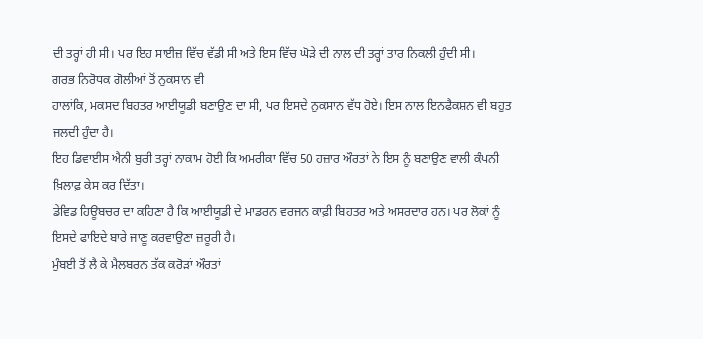ਦੀ ਤਰ੍ਹਾਂ ਹੀ ਸੀ। ਪਰ ਇਹ ਸਾਈਜ਼ ਵਿੱਚ ਵੱਡੀ ਸੀ ਅਤੇ ਇਸ ਵਿੱਚ ਘੋੜੇ ਦੀ ਨਾਲ ਦੀ ਤਰ੍ਹਾਂ ਤਾਰ ਨਿਕਲੀ ਹੁੰਦੀ ਸੀ।
ਗਰਭ ਨਿਰੋਧਕ ਗੋਲੀਆਂ ਤੋਂ ਨੁਕਸਾਨ ਵੀ
ਹਾਲਾਂਕਿ, ਮਕਸਦ ਬਿਹਤਰ ਆਈਯੂਡੀ ਬਣਾਉਣ ਦਾ ਸੀ, ਪਰ ਇਸਦੇ ਨੁਕਸਾਨ ਵੱਧ ਹੋਏ। ਇਸ ਨਾਲ ਇਨਫੈਕਸ਼ਨ ਵੀ ਬਹੁਤ ਜਲਦੀ ਹੁੰਦਾ ਹੈ।
ਇਹ ਡਿਵਾਈਸ ਐਨੀ ਬੁਰੀ ਤਰ੍ਹਾਂ ਨਾਕਾਮ ਹੋਈ ਕਿ ਅਮਰੀਕਾ ਵਿੱਚ 50 ਹਜ਼ਾਰ ਔਰਤਾਂ ਨੇ ਇਸ ਨੂੰ ਬਣਾਉਣ ਵਾਲੀ ਕੰਪਨੀ ਖ਼ਿਲਾਫ਼ ਕੇਸ ਕਰ ਦਿੱਤਾ।
ਡੇਵਿਡ ਹਿਊਬਚਰ ਦਾ ਕਹਿਣਾ ਹੈ ਕਿ ਆਈਯੂਡੀ ਦੇ ਮਾਡਰਨ ਵਰਜਨ ਕਾਫ਼ੀ ਬਿਹਤਰ ਅਤੇ ਅਸਰਦਾਰ ਹਨ। ਪਰ ਲੋਕਾਂ ਨੂੰ ਇਸਦੇ ਫਾਇਦੇ ਬਾਰੇ ਜਾਣੂ ਕਰਵਾਉਣਾ ਜ਼ਰੂਰੀ ਹੈ।
ਮੁੰਬਈ ਤੋਂ ਲੈ ਕੇ ਮੈਲਬਰਨ ਤੱਕ ਕਰੋੜਾਂ ਔਰਤਾਂ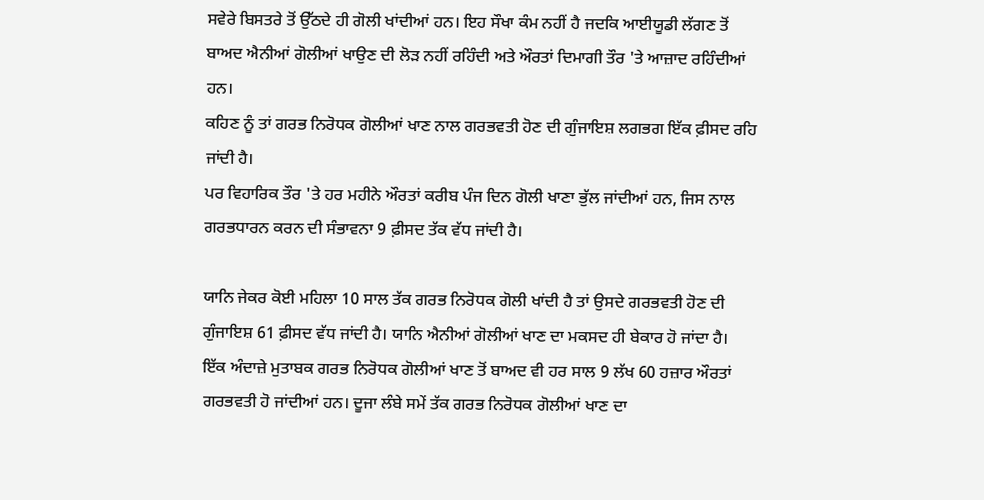ਸਵੇਰੇ ਬਿਸਤਰੇ ਤੋਂ ਉੱਠਦੇ ਹੀ ਗੋਲੀ ਖਾਂਦੀਆਂ ਹਨ। ਇਹ ਸੌਖਾ ਕੰਮ ਨਹੀਂ ਹੈ ਜਦਕਿ ਆਈਯੂਡੀ ਲੱਗਣ ਤੋਂ ਬਾਅਦ ਐਨੀਆਂ ਗੋਲੀਆਂ ਖਾਉਣ ਦੀ ਲੋੜ ਨਹੀਂ ਰਹਿੰਦੀ ਅਤੇ ਔਰਤਾਂ ਦਿਮਾਗੀ ਤੌਰ 'ਤੇ ਆਜ਼ਾਦ ਰਹਿੰਦੀਆਂ ਹਨ।
ਕਹਿਣ ਨੂੰ ਤਾਂ ਗਰਭ ਨਿਰੋਧਕ ਗੋਲੀਆਂ ਖਾਣ ਨਾਲ ਗਰਭਵਤੀ ਹੋਣ ਦੀ ਗੁੰਜਾਇਸ਼ ਲਗਭਗ ਇੱਕ ਫ਼ੀਸਦ ਰਹਿ ਜਾਂਦੀ ਹੈ।
ਪਰ ਵਿਹਾਰਿਕ ਤੌਰ 'ਤੇ ਹਰ ਮਹੀਨੇ ਔਰਤਾਂ ਕਰੀਬ ਪੰਜ ਦਿਨ ਗੋਲੀ ਖਾਣਾ ਭੁੱਲ ਜਾਂਦੀਆਂ ਹਨ, ਜਿਸ ਨਾਲ ਗਰਭਧਾਰਨ ਕਰਨ ਦੀ ਸੰਭਾਵਨਾ 9 ਫ਼ੀਸਦ ਤੱਕ ਵੱਧ ਜਾਂਦੀ ਹੈ।

ਯਾਨਿ ਜੇਕਰ ਕੋਈ ਮਹਿਲਾ 10 ਸਾਲ ਤੱਕ ਗਰਭ ਨਿਰੋਧਕ ਗੋਲੀ ਖਾਂਦੀ ਹੈ ਤਾਂ ਉਸਦੇ ਗਰਭਵਤੀ ਹੋਣ ਦੀ ਗੁੰਜਾਇਸ਼ 61 ਫ਼ੀਸਦ ਵੱਧ ਜਾਂਦੀ ਹੈ। ਯਾਨਿ ਐਨੀਆਂ ਗੋਲੀਆਂ ਖਾਣ ਦਾ ਮਕਸਦ ਹੀ ਬੇਕਾਰ ਹੋ ਜਾਂਦਾ ਹੈ।
ਇੱਕ ਅੰਦਾਜ਼ੇ ਮੁਤਾਬਕ ਗਰਭ ਨਿਰੋਧਕ ਗੋਲੀਆਂ ਖਾਣ ਤੋਂ ਬਾਅਦ ਵੀ ਹਰ ਸਾਲ 9 ਲੱਖ 60 ਹਜ਼ਾਰ ਔਰਤਾਂ ਗਰਭਵਤੀ ਹੋ ਜਾਂਦੀਆਂ ਹਨ। ਦੂਜਾ ਲੰਬੇ ਸਮੇਂ ਤੱਕ ਗਰਭ ਨਿਰੋਧਕ ਗੋਲੀਆਂ ਖਾਣ ਦਾ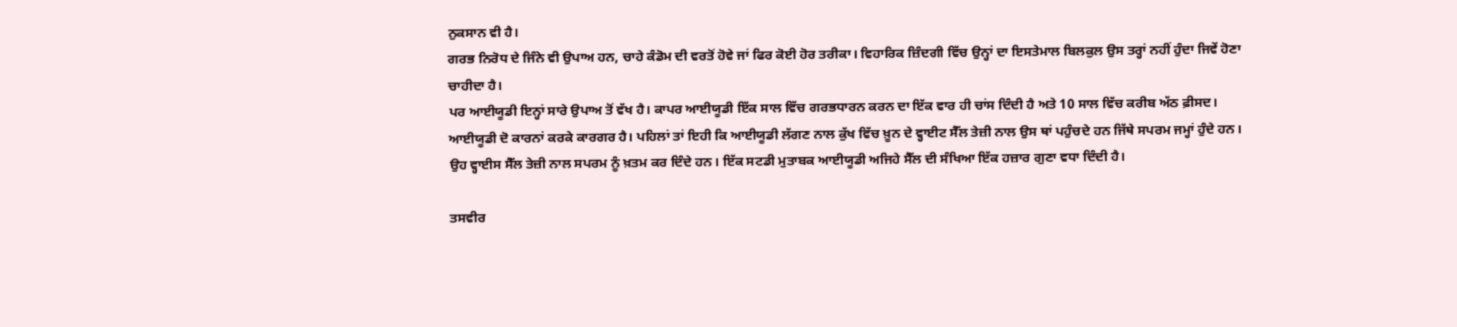ਨੁਕਸਾਨ ਵੀ ਹੈ।
ਗਰਭ ਨਿਰੋਧ ਦੇ ਜਿੰਨੇ ਵੀ ਉਪਾਅ ਹਨ, ਚਾਹੇ ਕੰਡੋਮ ਦੀ ਵਰਤੋਂ ਹੋਵੇ ਜਾਂ ਫਿਰ ਕੋਈ ਹੋਰ ਤਰੀਕਾ। ਵਿਹਾਰਿਕ ਜ਼ਿੰਦਗੀ ਵਿੱਚ ਉਨ੍ਹਾਂ ਦਾ ਇਸਤੇਮਾਲ ਬਿਲਕੁਲ ਉਸ ਤਰ੍ਹਾਂ ਨਹੀਂ ਹੁੰਦਾ ਜਿਵੇਂ ਹੋਣਾ ਚਾਹੀਦਾ ਹੈ।
ਪਰ ਆਈਯੂਡੀ ਇਨ੍ਹਾਂ ਸਾਰੇ ਉਪਾਅ ਤੋਂ ਵੱਖ ਹੈ। ਕਾਪਰ ਆਈਯੂਡੀ ਇੱਕ ਸਾਲ ਵਿੱਚ ਗਰਭਧਾਰਨ ਕਰਨ ਦਾ ਇੱਕ ਵਾਰ ਹੀ ਚਾਂਸ ਦਿੰਦੀ ਹੈ ਅਤੇ 10 ਸਾਲ ਵਿੱਚ ਕਰੀਬ ਅੱਠ ਫ਼ੀਸਦ।
ਆਈਯੂਡੀ ਦੋ ਕਾਰਨਾਂ ਕਰਕੇ ਕਾਰਗਰ ਹੈ। ਪਹਿਲਾਂ ਤਾਂ ਇਹੀ ਕਿ ਆਈਯੂਡੀ ਲੱਗਣ ਨਾਲ ਕੁੱਖ ਵਿੱਚ ਖ਼ੂਨ ਦੇ ਵ੍ਹਾਈਟ ਸੈੱਲ ਤੇਜ਼ੀ ਨਾਲ ਉਸ ਥਾਂ ਪਹੁੰਚਦੇ ਹਨ ਜਿੱਥੇ ਸਪਰਮ ਜਮ੍ਹਾਂ ਹੁੰਦੇ ਹਨ।
ਉਹ ਵ੍ਹਾਈਸ ਸੈੱਲ ਤੇਜ਼ੀ ਨਾਲ ਸਪਰਮ ਨੂੰ ਖ਼ਤਮ ਕਰ ਦਿੰਦੇ ਹਨ। ਇੱਕ ਸਟਡੀ ਮੁਤਾਬਕ ਆਈਯੂਡੀ ਅਜਿਹੇ ਸੈੱਲ ਦੀ ਸੰਖਿਆ ਇੱਕ ਹਜ਼ਾਰ ਗੁਣਾ ਵਧਾ ਦਿੰਦੀ ਹੈ।

ਤਸਵੀਰ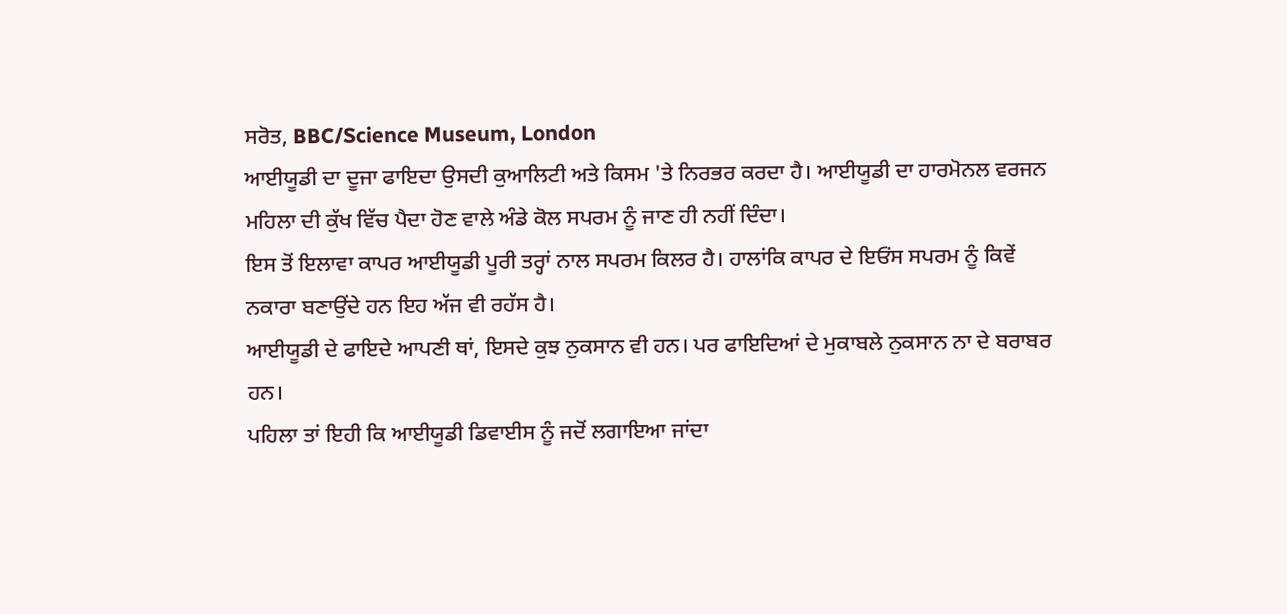ਸਰੋਤ, BBC/Science Museum, London
ਆਈਯੂਡੀ ਦਾ ਦੂਜਾ ਫਾਇਦਾ ਉਸਦੀ ਕੁਆਲਿਟੀ ਅਤੇ ਕਿਸਮ 'ਤੇ ਨਿਰਭਰ ਕਰਦਾ ਹੈ। ਆਈਯੂਡੀ ਦਾ ਹਾਰਮੋਨਲ ਵਰਜਨ ਮਹਿਲਾ ਦੀ ਕੁੱਖ ਵਿੱਚ ਪੈਦਾ ਹੋਣ ਵਾਲੇ ਅੰਡੇ ਕੋਲ ਸਪਰਮ ਨੂੰ ਜਾਣ ਹੀ ਨਹੀਂ ਦਿੰਦਾ।
ਇਸ ਤੋਂ ਇਲਾਵਾ ਕਾਪਰ ਆਈਯੂਡੀ ਪੂਰੀ ਤਰ੍ਹਾਂ ਨਾਲ ਸਪਰਮ ਕਿਲਰ ਹੈ। ਹਾਲਾਂਕਿ ਕਾਪਰ ਦੇ ਇਓਂਸ ਸਪਰਮ ਨੂੰ ਕਿਵੇਂ ਨਕਾਰਾ ਬਣਾਉਂਦੇ ਹਨ ਇਹ ਅੱਜ ਵੀ ਰਹੱਸ ਹੈ।
ਆਈਯੂਡੀ ਦੇ ਫਾਇਦੇ ਆਪਣੀ ਥਾਂ, ਇਸਦੇ ਕੁਝ ਨੁਕਸਾਨ ਵੀ ਹਨ। ਪਰ ਫਾਇਦਿਆਂ ਦੇ ਮੁਕਾਬਲੇ ਨੁਕਸਾਨ ਨਾ ਦੇ ਬਰਾਬਰ ਹਨ।
ਪਹਿਲਾ ਤਾਂ ਇਹੀ ਕਿ ਆਈਯੂਡੀ ਡਿਵਾਈਸ ਨੂੰ ਜਦੋਂ ਲਗਾਇਆ ਜਾਂਦਾ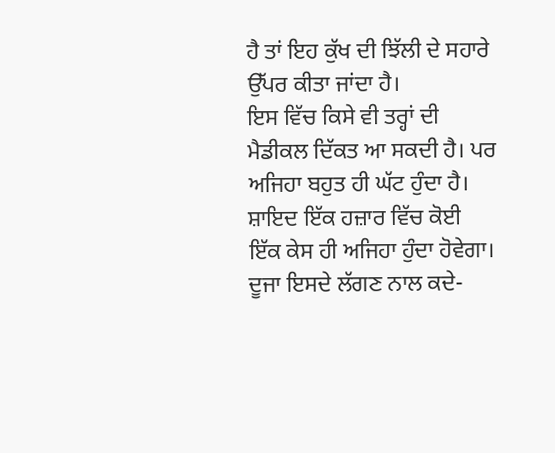ਹੈ ਤਾਂ ਇਹ ਕੁੱਖ ਦੀ ਝਿੱਲੀ ਦੇ ਸਹਾਰੇ ਉੱਪਰ ਕੀਤਾ ਜਾਂਦਾ ਹੈ।
ਇਸ ਵਿੱਚ ਕਿਸੇ ਵੀ ਤਰ੍ਹਾਂ ਦੀ ਮੈਡੀਕਲ ਦਿੱਕਤ ਆ ਸਕਦੀ ਹੈ। ਪਰ ਅਜਿਹਾ ਬਹੁਤ ਹੀ ਘੱਟ ਹੁੰਦਾ ਹੈ। ਸ਼ਾਇਦ ਇੱਕ ਹਜ਼ਾਰ ਵਿੱਚ ਕੋਈ ਇੱਕ ਕੇਸ ਹੀ ਅਜਿਹਾ ਹੁੰਦਾ ਹੋਵੇਗਾ।
ਦੂਜਾ ਇਸਦੇ ਲੱਗਣ ਨਾਲ ਕਦੇ-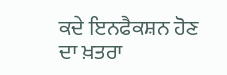ਕਦੇ ਇਨਫੈਕਸ਼ਨ ਹੋਣ ਦਾ ਖ਼ਤਰਾ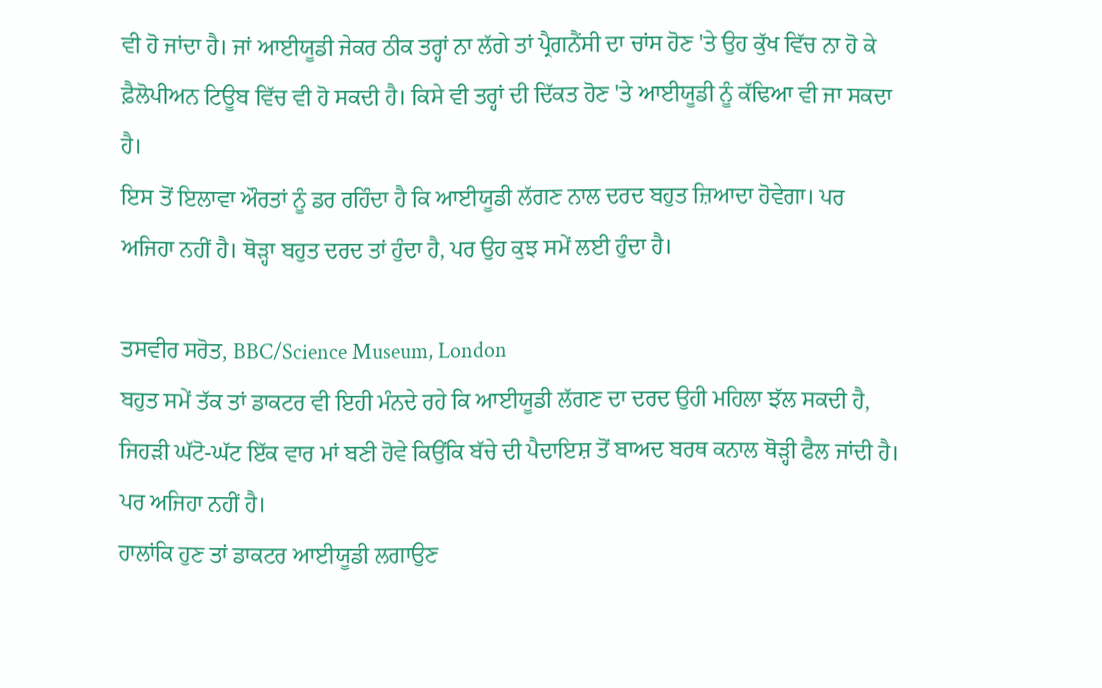ਵੀ ਹੋ ਜਾਂਦਾ ਹੈ। ਜਾਂ ਆਈਯੂਡੀ ਜੇਕਰ ਠੀਕ ਤਰ੍ਹਾਂ ਨਾ ਲੱਗੇ ਤਾਂ ਪ੍ਰੈਗਨੈਂਸੀ ਦਾ ਚਾਂਸ ਹੋਣ 'ਤੇ ਉਹ ਕੁੱਖ ਵਿੱਚ ਨਾ ਹੋ ਕੇ ਫ਼ੈਲੋਪੀਅਨ ਟਿਊਬ ਵਿੱਚ ਵੀ ਹੋ ਸਕਦੀ ਹੈ। ਕਿਸੇ ਵੀ ਤਰ੍ਹਾਂ ਦੀ ਦਿੱਕਤ ਹੋਣ 'ਤੇ ਆਈਯੂਡੀ ਨੂੰ ਕੱਢਿਆ ਵੀ ਜਾ ਸਕਦਾ ਹੈ।
ਇਸ ਤੋਂ ਇਲਾਵਾ ਔਰਤਾਂ ਨੂੰ ਡਰ ਰਹਿੰਦਾ ਹੈ ਕਿ ਆਈਯੂਡੀ ਲੱਗਣ ਨਾਲ ਦਰਦ ਬਹੁਤ ਜ਼ਿਆਦਾ ਹੋਵੇਗਾ। ਪਰ ਅਜਿਹਾ ਨਹੀਂ ਹੈ। ਥੋੜ੍ਹਾ ਬਹੁਤ ਦਰਦ ਤਾਂ ਹੁੰਦਾ ਹੈ, ਪਰ ਉਹ ਕੁਝ ਸਮੇਂ ਲਈ ਹੁੰਦਾ ਹੈ।

ਤਸਵੀਰ ਸਰੋਤ, BBC/Science Museum, London
ਬਹੁਤ ਸਮੇਂ ਤੱਕ ਤਾਂ ਡਾਕਟਰ ਵੀ ਇਹੀ ਮੰਨਦੇ ਰਹੇ ਕਿ ਆਈਯੂਡੀ ਲੱਗਣ ਦਾ ਦਰਦ ਉਹੀ ਮਹਿਲਾ ਝੱਲ ਸਕਦੀ ਹੈ, ਜਿਹੜੀ ਘੱਟੋ-ਘੱਟ ਇੱਕ ਵਾਰ ਮਾਂ ਬਣੀ ਹੋਵੇ ਕਿਉਂਕਿ ਬੱਚੇ ਦੀ ਪੈਦਾਇਸ਼ ਤੋਂ ਬਾਅਦ ਬਰਥ ਕਨਾਲ ਥੋੜ੍ਹੀ ਫੈਲ ਜਾਂਦੀ ਹੈ। ਪਰ ਅਜਿਹਾ ਨਹੀਂ ਹੈ।
ਹਾਲਾਂਕਿ ਹੁਣ ਤਾਂ ਡਾਕਟਰ ਆਈਯੂਡੀ ਲਗਾਉਣ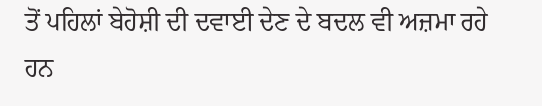ਤੋਂ ਪਹਿਲਾਂ ਬੇਹੋਸ਼ੀ ਦੀ ਦਵਾਈ ਦੇਣ ਦੇ ਬਦਲ ਵੀ ਅਜ਼ਮਾ ਰਹੇ ਹਨ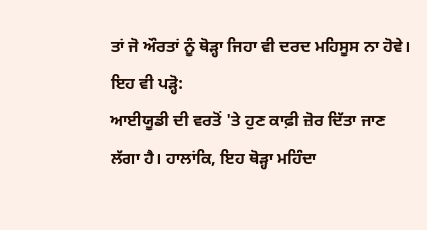ਤਾਂ ਜੋ ਔਰਤਾਂ ਨੂੰ ਥੋੜ੍ਹਾ ਜਿਹਾ ਵੀ ਦਰਦ ਮਹਿਸੂਸ ਨਾ ਹੋਵੇ।
ਇਹ ਵੀ ਪੜ੍ਹੋ:
ਆਈਯੂਡੀ ਦੀ ਵਰਤੋਂ 'ਤੇ ਹੁਣ ਕਾਫ਼ੀ ਜ਼ੋਰ ਦਿੱਤਾ ਜਾਣ ਲੱਗਾ ਹੈ। ਹਾਲਾਂਕਿ, ਇਹ ਥੋੜ੍ਹਾ ਮਹਿੰਦਾ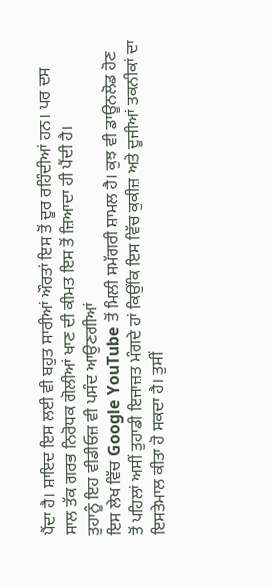ਪੈਂਦਾ ਹੈ। ਸ਼ਾਇਦ ਇਸ ਲਈ ਵੀ ਬਹੁਤ ਸਾਰੀਆਂ ਔਰਤਾਂ ਇਸ ਤੋਂ ਦੂਰ ਰਹਿੰਦੀਆਂ ਹਨ। ਪਰ ਦਸ ਸਾਲ ਤੱਕ ਗਰਭ ਨਿਰੋਧਕ ਗੋਲੀਆਂ ਖਾਣ ਦੀ ਕੀਮਤ ਇਸ ਤੋਂ ਜ਼ਿਆਦਾ ਹੀ ਪੈਂਦੀ ਹੈ।
ਤੁਹਾਨੂੰ ਇਹ ਵੀਡੀਓਜ਼ ਵੀ ਪਸੰਦ ਆਉਣਗੀਆਂ
ਇਸ ਲੇਖ ਵਿੱਚ Google YouTube ਤੋਂ ਮਿਲੀ ਸਮੱਗਰੀ ਸ਼ਾਮਲ ਹੈ। ਕੁਝ ਵੀ ਡਾਊਨਲੋਡ ਹੋਣ ਤੋਂ ਪਹਿਲਾਂ ਅਸੀਂ ਤੁਹਾਡੀ ਇਜਾਜ਼ਤ ਮੰਗਦੇ ਹਾਂ ਕਿਉਂਕਿ ਇਸ ਵਿੱਚ ਕੁਕੀਜ਼ ਅਤੇ ਦੂਜੀਆਂ ਤਕਨੀਕਾਂ ਦਾ ਇਸਤੇਮਾਲ ਕੀਤਾ ਹੋ ਸਕਦਾ ਹੈ। ਤੁਸੀਂ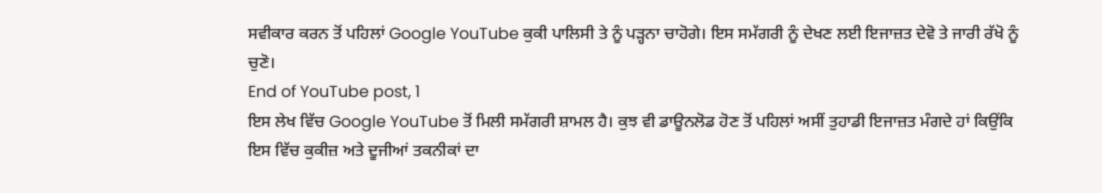ਸਵੀਕਾਰ ਕਰਨ ਤੋਂ ਪਹਿਲਾਂ Google YouTube ਕੁਕੀ ਪਾਲਿਸੀ ਤੇ ਨੂੰ ਪੜ੍ਹਨਾ ਚਾਹੋਗੇ। ਇਸ ਸਮੱਗਰੀ ਨੂੰ ਦੇਖਣ ਲਈ ਇਜਾਜ਼ਤ ਦੇਵੋ ਤੇ ਜਾਰੀ ਰੱਖੋ ਨੂੰ ਚੁਣੋ।
End of YouTube post, 1
ਇਸ ਲੇਖ ਵਿੱਚ Google YouTube ਤੋਂ ਮਿਲੀ ਸਮੱਗਰੀ ਸ਼ਾਮਲ ਹੈ। ਕੁਝ ਵੀ ਡਾਊਨਲੋਡ ਹੋਣ ਤੋਂ ਪਹਿਲਾਂ ਅਸੀਂ ਤੁਹਾਡੀ ਇਜਾਜ਼ਤ ਮੰਗਦੇ ਹਾਂ ਕਿਉਂਕਿ ਇਸ ਵਿੱਚ ਕੁਕੀਜ਼ ਅਤੇ ਦੂਜੀਆਂ ਤਕਨੀਕਾਂ ਦਾ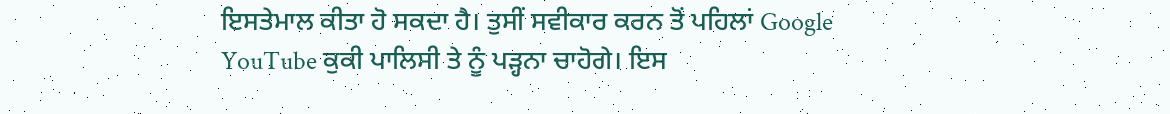ਇਸਤੇਮਾਲ ਕੀਤਾ ਹੋ ਸਕਦਾ ਹੈ। ਤੁਸੀਂ ਸਵੀਕਾਰ ਕਰਨ ਤੋਂ ਪਹਿਲਾਂ Google YouTube ਕੁਕੀ ਪਾਲਿਸੀ ਤੇ ਨੂੰ ਪੜ੍ਹਨਾ ਚਾਹੋਗੇ। ਇਸ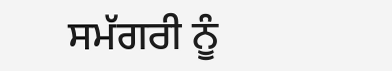ਸਮੱਗਰੀ ਨੂੰ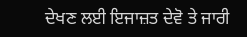ਦੇਖਣ ਲਈ ਇਜਾਜ਼ਤ ਦੇਵੋ ਤੇ ਜਾਰੀ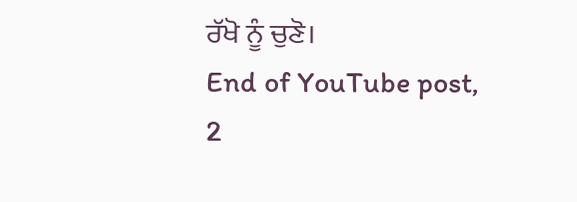ਰੱਖੋ ਨੂੰ ਚੁਣੋ।
End of YouTube post, 2